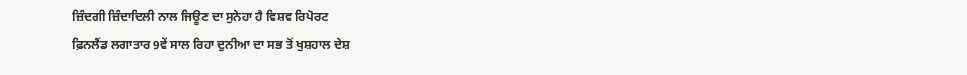ਜ਼ਿੰਦਗੀ ਜ਼ਿੰਦਾਦਿਲੀ ਨਾਲ ਜਿਊਣ ਦਾ ਸੁਨੇਹਾ ਹੈ ਵਿਸ਼ਵ ਰਿਪੋਰਟ
ਫ਼ਿਨਲੈਂਡ ਲਗਾਤਾਰ 9ਵੇਂ ਸਾਲ ਰਿਹਾ ਦੁਨੀਆ ਦਾ ਸਭ ਤੋਂ ਖੁਸ਼ਹਾਲ ਦੇਸ਼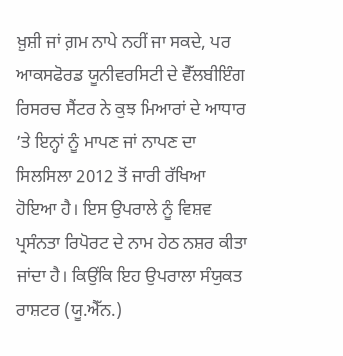ਖ਼ੁਸ਼ੀ ਜਾਂ ਗ਼ਮ ਨਾਪੇ ਨਹੀਂ ਜਾ ਸਕਦੇ, ਪਰ ਆਕਸਫੋਰਡ ਯੂਨੀਵਰਸਿਟੀ ਦੇ ਵੈੱਲਬੀਇੰਗ ਰਿਸਰਚ ਸੈਂਟਰ ਨੇ ਕੁਝ ਮਿਆਰਾਂ ਦੇ ਆਧਾਰ ’ਤੇ ਇਨ੍ਹਾਂ ਨੂੰ ਮਾਪਣ ਜਾਂ ਨਾਪਣ ਦਾ ਸਿਲਸਿਲਾ 2012 ਤੋਂ ਜਾਰੀ ਰੱਖਿਆ ਹੋਇਆ ਹੈ। ਇਸ ਉਪਰਾਲੇ ਨੂੰ ਵਿਸ਼ਵ ਪ੍ਰਸੰਨਤਾ ਰਿਪੋਰਟ ਦੇ ਨਾਮ ਹੇਠ ਨਸ਼ਰ ਕੀਤਾ ਜਾਂਦਾ ਹੈ। ਕਿਉਂਕਿ ਇਹ ਉਪਰਾਲਾ ਸੰਯੁਕਤ ਰਾਸ਼ਟਰ (ਯੂ.ਐੱਨ.)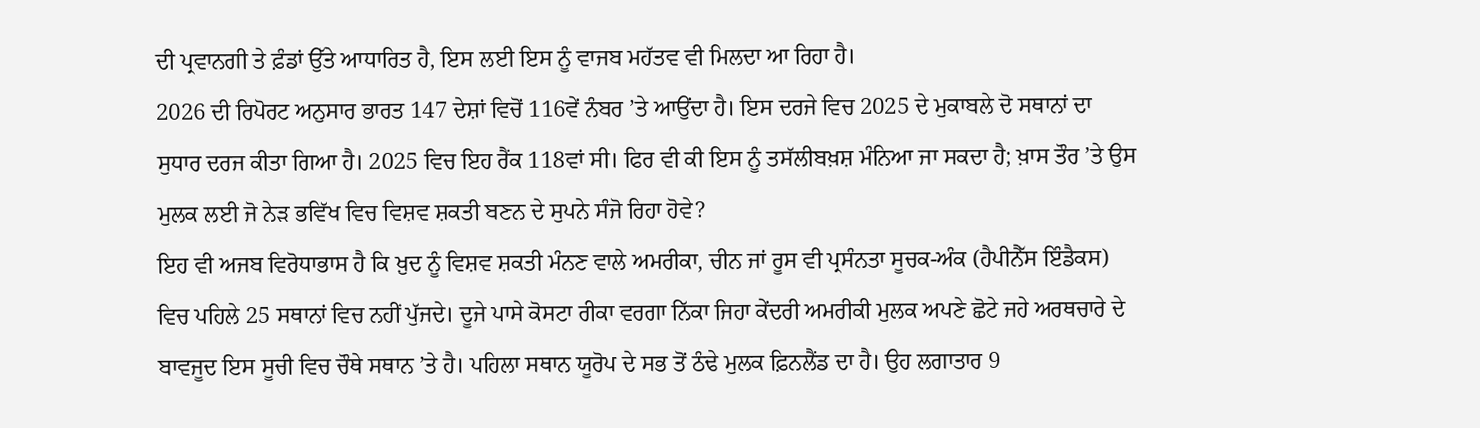ਦੀ ਪ੍ਰਵਾਨਗੀ ਤੇ ਫ਼ੰਡਾਂ ਉੱਤੇ ਆਧਾਰਿਤ ਹੈ, ਇਸ ਲਈ ਇਸ ਨੂੰ ਵਾਜਬ ਮਹੱਤਵ ਵੀ ਮਿਲਦਾ ਆ ਰਿਹਾ ਹੈ।
2026 ਦੀ ਰਿਪੋਰਟ ਅਨੁਸਾਰ ਭਾਰਤ 147 ਦੇਸ਼ਾਂ ਵਿਚੋਂ 116ਵੇਂ ਨੰਬਰ ’ਤੇ ਆਉਂਦਾ ਹੈ। ਇਸ ਦਰਜੇ ਵਿਚ 2025 ਦੇ ਮੁਕਾਬਲੇ ਦੋ ਸਥਾਨਾਂ ਦਾ ਸੁਧਾਰ ਦਰਜ ਕੀਤਾ ਗਿਆ ਹੈ। 2025 ਵਿਚ ਇਹ ਰੈਂਕ 118ਵਾਂ ਸੀ। ਫਿਰ ਵੀ ਕੀ ਇਸ ਨੂੰ ਤਸੱਲੀਬਖ਼ਸ਼ ਮੰਨਿਆ ਜਾ ਸਕਦਾ ਹੈ; ਖ਼ਾਸ ਤੌਰ ’ਤੇ ਉਸ ਮੁਲਕ ਲਈ ਜੋ ਨੇੜ ਭਵਿੱਖ ਵਿਚ ਵਿਸ਼ਵ ਸ਼ਕਤੀ ਬਣਨ ਦੇ ਸੁਪਨੇ ਸੰਜੋ ਰਿਹਾ ਹੋਵੇ?
ਇਹ ਵੀ ਅਜਬ ਵਿਰੋਧਾਭਾਸ ਹੈ ਕਿ ਖ਼ੁਦ ਨੂੰ ਵਿਸ਼ਵ ਸ਼ਕਤੀ ਮੰਨਣ ਵਾਲੇ ਅਮਰੀਕਾ, ਚੀਨ ਜਾਂ ਰੂਸ ਵੀ ਪ੍ਰਸੰਨਤਾ ਸੂਚਕ-ਅੰਕ (ਹੈਪੀਨੈੱਸ ਇੰਡੈਕਸ) ਵਿਚ ਪਹਿਲੇ 25 ਸਥਾਨਾਂ ਵਿਚ ਨਹੀਂ ਪੁੱਜਦੇ। ਦੂਜੇ ਪਾਸੇ ਕੋਸਟਾ ਰੀਕਾ ਵਰਗਾ ਨਿੱਕਾ ਜਿਹਾ ਕੇਂਦਰੀ ਅਮਰੀਕੀ ਮੁਲਕ ਅਪਣੇ ਛੋਟੇ ਜਹੇ ਅਰਥਚਾਰੇ ਦੇ ਬਾਵਜੂਦ ਇਸ ਸੂਚੀ ਵਿਚ ਚੌਥੇ ਸਥਾਨ ’ਤੇ ਹੈ। ਪਹਿਲਾ ਸਥਾਨ ਯੂਰੋਪ ਦੇ ਸਭ ਤੋਂ ਠੰਢੇ ਮੁਲਕ ਫ਼ਿਨਲੈਂਡ ਦਾ ਹੈ। ਉਹ ਲਗਾਤਾਰ 9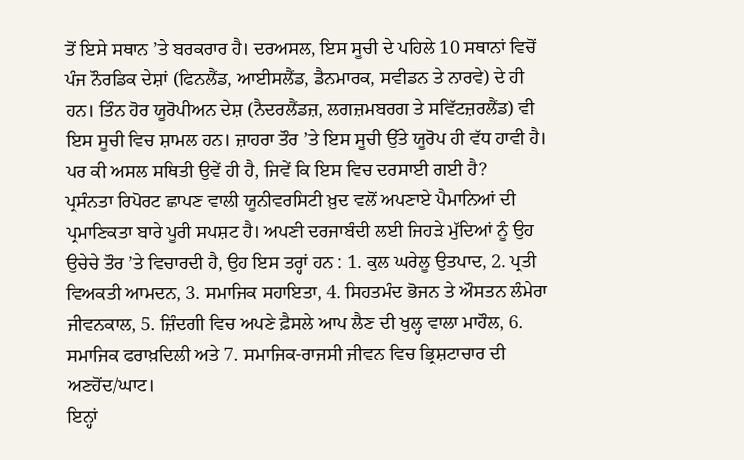ਤੋਂ ਇਸੇ ਸਥਾਨ ’ਤੇ ਬਰਕਰਾਰ ਹੈ। ਦਰਅਸਲ, ਇਸ ਸੂਚੀ ਦੇ ਪਹਿਲੇ 10 ਸਥਾਨਾਂ ਵਿਚੋਂ ਪੰਜ ਨੌਰਡਿਕ ਦੇਸ਼ਾਂ (ਫਿਨਲੈਂਡ, ਆਈਸਲੈਂਡ, ਡੈਨਮਾਰਕ, ਸਵੀਡਨ ਤੇ ਨਾਰਵੇ) ਦੇ ਹੀ ਹਨ। ਤਿੰਨ ਹੋਰ ਯੂਰੋਪੀਅਨ ਦੇਸ਼ (ਨੈਦਰਲੈਂਡਜ਼, ਲਗਜ਼ਮਬਰਗ ਤੇ ਸਵਿੱਟਜ਼ਰਲੈਂਡ) ਵੀ ਇਸ ਸੂਚੀ ਵਿਚ ਸ਼ਾਮਲ ਹਨ। ਜ਼ਾਹਰਾ ਤੌਰ ’ਤੇ ਇਸ ਸੂਚੀ ਉੱਤੇ ਯੂਰੋਪ ਹੀ ਵੱਧ ਹਾਵੀ ਹੈ। ਪਰ ਕੀ ਅਸਲ ਸਥਿਤੀ ਉਵੇਂ ਹੀ ਹੈ, ਜਿਵੇਂ ਕਿ ਇਸ ਵਿਚ ਦਰਸਾਈ ਗਈ ਹੈ?
ਪ੍ਰਸੰਨਤਾ ਰਿਪੋਰਟ ਛਾਪਣ ਵਾਲੀ ਯੂਨੀਵਰਸਿਟੀ ਖ਼ੁਦ ਵਲੋਂ ਅਪਣਾਏ ਪੈਮਾਨਿਆਂ ਦੀ ਪ੍ਰਮਾਣਿਕਤਾ ਬਾਰੇ ਪੂਰੀ ਸਪਸ਼ਟ ਹੈ। ਅਪਣੀ ਦਰਜਾਬੰਦੀ ਲਈ ਜਿਹੜੇ ਮੁੱਦਿਆਂ ਨੂੰ ਉਹ ਉਚੇਚੇ ਤੌਰ ’ਤੇ ਵਿਚਾਰਦੀ ਹੈ, ਉਹ ਇਸ ਤਰ੍ਹਾਂ ਹਨ : 1. ਕੁਲ ਘਰੇਲੂ ਉਤਪਾਦ, 2. ਪ੍ਰਤੀ ਵਿਅਕਤੀ ਆਮਦਨ, 3. ਸਮਾਜਿਕ ਸਹਾਇਤਾ, 4. ਸਿਹਤਮੰਦ ਭੋਜਨ ਤੇ ਔਸਤਨ ਲੰਮੇਰਾ ਜੀਵਨਕਾਲ, 5. ਜ਼ਿੰਦਗੀ ਵਿਚ ਅਪਣੇ ਫ਼ੈਸਲੇ ਆਪ ਲੈਣ ਦੀ ਖੁਲ੍ਹ ਵਾਲਾ ਮਾਹੌਲ, 6. ਸਮਾਜਿਕ ਫਰਾਖ਼ਦਿਲੀ ਅਤੇ 7. ਸਮਾਜਿਕ-ਰਾਜਸੀ ਜੀਵਨ ਵਿਚ ਭ੍ਰਿਸ਼ਟਾਚਾਰ ਦੀ ਅਣਹੋਂਦ/ਘਾਟ।
ਇਨ੍ਹਾਂ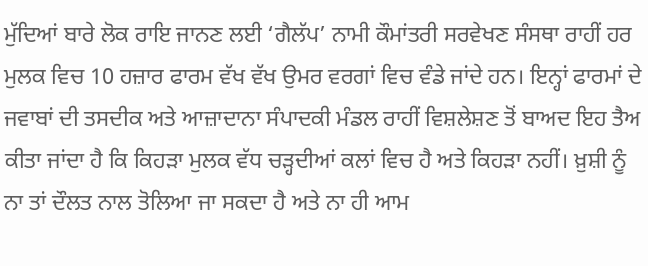ਮੁੱਦਿਆਂ ਬਾਰੇ ਲੋਕ ਰਾਇ ਜਾਨਣ ਲਈ ‘ਗੈਲੱਪ’ ਨਾਮੀ ਕੌਮਾਂਤਰੀ ਸਰਵੇਖਣ ਸੰਸਥਾ ਰਾਹੀਂ ਹਰ ਮੁਲਕ ਵਿਚ 10 ਹਜ਼ਾਰ ਫਾਰਮ ਵੱਖ ਵੱਖ ਉਮਰ ਵਰਗਾਂ ਵਿਚ ਵੰਡੇ ਜਾਂਦੇ ਹਨ। ਇਨ੍ਹਾਂ ਫਾਰਮਾਂ ਦੇ ਜਵਾਬਾਂ ਦੀ ਤਸਦੀਕ ਅਤੇ ਆਜ਼ਾਦਾਨਾ ਸੰਪਾਦਕੀ ਮੰਡਲ ਰਾਹੀਂ ਵਿਸ਼ਲੇਸ਼ਣ ਤੋਂ ਬਾਅਦ ਇਹ ਤੈਅ ਕੀਤਾ ਜਾਂਦਾ ਹੈ ਕਿ ਕਿਹੜਾ ਮੁਲਕ ਵੱਧ ਚੜ੍ਹਦੀਆਂ ਕਲਾਂ ਵਿਚ ਹੈ ਅਤੇ ਕਿਹੜਾ ਨਹੀਂ। ਖ਼ੁਸ਼ੀ ਨੂੰ ਨਾ ਤਾਂ ਦੌਲਤ ਨਾਲ ਤੋਲਿਆ ਜਾ ਸਕਦਾ ਹੈ ਅਤੇ ਨਾ ਹੀ ਆਮ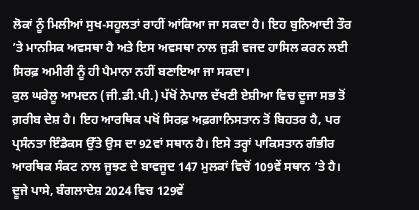ਲੋਕਾਂ ਨੂੰ ਮਿਲੀਆਂ ਸੁਖ-ਸਹੂਲਤਾਂ ਰਾਹੀਂ ਆਂਕਿਆ ਜਾ ਸਕਦਾ ਹੈ। ਇਹ ਬੁਨਿਆਦੀ ਤੌਰ ’ਤੇ ਮਾਨਸਿਕ ਅਵਸਥਾ ਹੈ ਅਤੇ ਇਸ ਅਵਸਥਾ ਨਾਲ ਜੁੜੀ ਵਜਦ ਹਾਸਿਲ ਕਰਨ ਲਈ ਸਿਰਫ਼ ਅਮੀਰੀ ਨੂੰ ਹੀ ਪੈਮਾਨਾ ਨਹੀਂ ਬਣਾਇਆ ਜਾ ਸਕਦਾ।
ਕੁਲ ਘਰੇਲੂ ਆਮਦਨ (ਜੀ.ਡੀ.ਪੀ.) ਪੱਖੋਂ ਨੇਪਾਲ ਦੱਖਣੀ ਏਸ਼ੀਆ ਵਿਚ ਦੂਜਾ ਸਭ ਤੋਂ ਗ਼ਰੀਬ ਦੇਸ਼ ਹੈ। ਇਹ ਆਰਥਿਕ ਪਖੋਂ ਸਿਰਫ਼ ਅਫ਼ਗਾਨਿਸਤਾਨ ਤੋਂ ਬਿਹਤਰ ਹੈ, ਪਰ ਪ੍ਰਸੰਨਤਾ ਇੰਡੈਕਸ ਉੱਤੇ ਉਸ ਦਾ 92ਵਾਂ ਸਥਾਨ ਹੈ। ਇਸੇ ਤਰ੍ਹਾਂ ਪਾਕਿਸਤਾਨ ਗੰਭੀਰ ਆਰਥਿਕ ਸੰਕਟ ਨਾਲ ਜੂਝਣ ਦੇ ਬਾਵਜੂਦ 147 ਮੁਲਕਾਂ ਵਿਚੋਂ 109ਵੇਂ ਸਥਾਨ ’ਤੇ ਹੈ। ਦੂਜੇ ਪਾਸੇ, ਬੰਗਲਾਦੇਸ਼ 2024 ਵਿਚ 129ਵੇਂ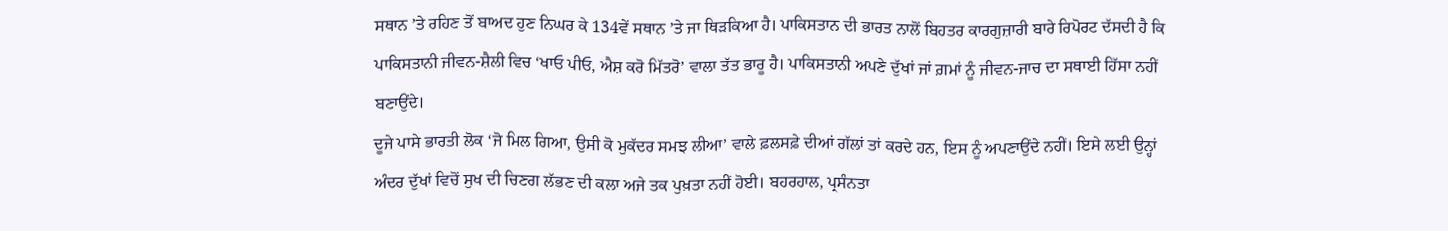ਸਥਾਨ ’ਤੇ ਰਹਿਣ ਤੋਂ ਬਾਅਦ ਹੁਣ ਨਿਘਰ ਕੇ 134ਵੇਂ ਸਥਾਨ ’ਤੇ ਜਾ ਥਿੜਕਿਆ ਹੈ। ਪਾਕਿਸਤਾਨ ਦੀ ਭਾਰਤ ਨਾਲੋਂ ਬਿਹਤਰ ਕਾਰਗੁਜ਼ਾਰੀ ਬਾਰੇ ਰਿਪੋਰਟ ਦੱਸਦੀ ਹੈ ਕਿ ਪਾਕਿਸਤਾਨੀ ਜੀਵਨ-ਸ਼ੈਲੀ ਵਿਚ ‘ਖਾਓ ਪੀਓ, ਐਸ਼ ਕਰੋ ਮਿੱਤਰੋ’ ਵਾਲਾ ਤੱਤ ਭਾਰੂ ਹੈ। ਪਾਕਿਸਤਾਨੀ ਅਪਣੇ ਦੁੱਖਾਂ ਜਾਂ ਗ਼ਮਾਂ ਨੂੰ ਜੀਵਨ-ਜਾਚ ਦਾ ਸਥਾਈ ਹਿੱਸਾ ਨਹੀਂ ਬਣਾਉਂਦੇ।
ਦੂਜੇ ਪਾਸੇ ਭਾਰਤੀ ਲੋਕ ‘ਜੋ ਮਿਲ ਗਿਆ, ਉਸੀ ਕੋ ਮੁਕੱਦਰ ਸਮਝ ਲੀਆ’ ਵਾਲੇ ਫ਼ਲਸਫ਼ੇ ਦੀਆਂ ਗੱਲਾਂ ਤਾਂ ਕਰਦੇ ਹਨ, ਇਸ ਨੂੰ ਅਪਣਾਉਂਦੇ ਨਹੀਂ। ਇਸੇ ਲਈ ਉਨ੍ਹਾਂ ਅੰਦਰ ਦੁੱਖਾਂ ਵਿਚੋਂ ਸੁਖ ਦੀ ਚਿਣਗ ਲੱਭਣ ਦੀ ਕਲਾ ਅਜੇ ਤਕ ਪੁਖ਼ਤਾ ਨਹੀਂ ਹੋਈ। ਬਹਰਹਾਲ, ਪ੍ਰਸੰਨਤਾ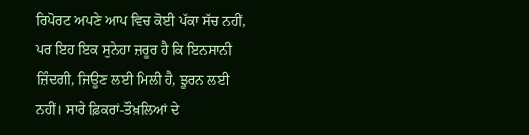ਰਿਪੋਰਟ ਅਪਣੇ ਆਪ ਵਿਚ ਕੋਈ ਪੱਕਾ ਸੱਚ ਨਹੀਂ, ਪਰ ਇਹ ਇਕ ਸੁਨੇਹਾ ਜ਼ਰੂਰ ਹੈ ਕਿ ਇਨਸਾਨੀ ਜ਼ਿੰਦਗੀ, ਜਿਊਣ ਲਈ ਮਿਲੀ ਹੈ, ਝੂਰਨ ਲਈ ਨਹੀਂ। ਸਾਰੇ ਫ਼ਿਕਰਾਂ-ਤੌਖ਼ਲਿਆਂ ਦੇ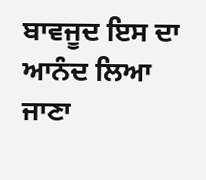ਬਾਵਜੂਦ ਇਸ ਦਾ ਆਨੰਦ ਲਿਆ ਜਾਣਾ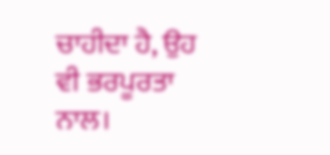ਚਾਹੀਦਾ ਹੈ, ਉਹ ਵੀ ਭਰਪੂਰਤਾ ਨਾਲ।